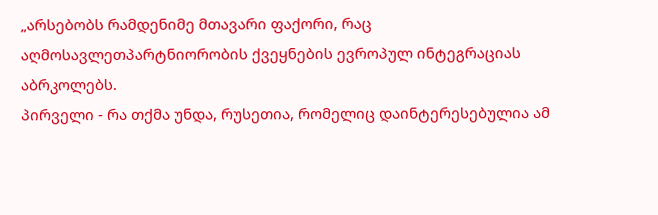„არსებობს რამდენიმე მთავარი ფაქორი, რაც აღმოსავლეთპარტნიორობის ქვეყნების ევროპულ ინტეგრაციას აბრკოლებს.
პირველი - რა თქმა უნდა, რუსეთია, რომელიც დაინტერესებულია ამ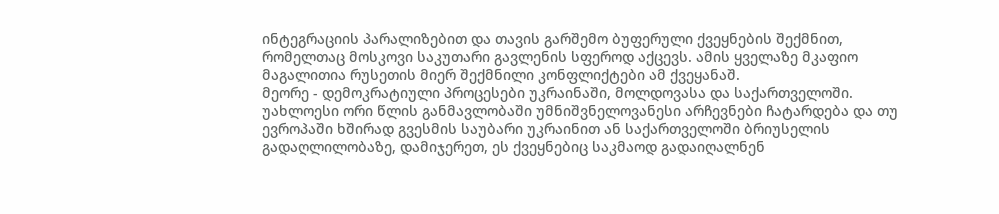ინტეგრაციის პარალიზებით და თავის გარშემო ბუფერული ქვეყნების შექმნით, რომელთაც მოსკოვი საკუთარი გავლენის სფეროდ აქცევს. ამის ყველაზე მკაფიო მაგალითია რუსეთის მიერ შექმნილი კონფლიქტები ამ ქვეყანაშ.
მეორე - დემოკრატიული პროცესები უკრაინაში, მოლდოვასა და საქართველოში. უახლოესი ორი წლის განმავლობაში უმნიშვნელოვანესი არჩევნები ჩატარდება და თუ ევროპაში ხშირად გვესმის საუბარი უკრაინით ან საქართველოში ბრიუსელის გადაღლილობაზე, დამიჯერეთ, ეს ქვეყნებიც საკმაოდ გადაიღალნენ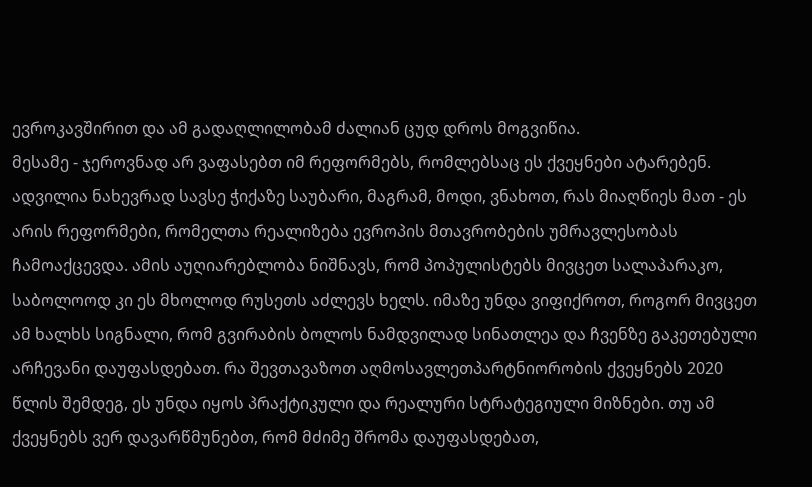ევროკავშირით და ამ გადაღლილობამ ძალიან ცუდ დროს მოგვიწია.
მესამე - ჯეროვნად არ ვაფასებთ იმ რეფორმებს, რომლებსაც ეს ქვეყნები ატარებენ. ადვილია ნახევრად სავსე ჭიქაზე საუბარი, მაგრამ, მოდი, ვნახოთ, რას მიაღწიეს მათ - ეს არის რეფორმები, რომელთა რეალიზება ევროპის მთავრობების უმრავლესობას ჩამოაქცევდა. ამის აუღიარებლობა ნიშნავს, რომ პოპულისტებს მივცეთ სალაპარაკო, საბოლოოდ კი ეს მხოლოდ რუსეთს აძლევს ხელს. იმაზე უნდა ვიფიქროთ, როგორ მივცეთ ამ ხალხს სიგნალი, რომ გვირაბის ბოლოს ნამდვილად სინათლეა და ჩვენზე გაკეთებული არჩევანი დაუფასდებათ. რა შევთავაზოთ აღმოსავლეთპარტნიორობის ქვეყნებს 2020 წლის შემდეგ, ეს უნდა იყოს პრაქტიკული და რეალური სტრატეგიული მიზნები. თუ ამ ქვეყნებს ვერ დავარწმუნებთ, რომ მძიმე შრომა დაუფასდებათ,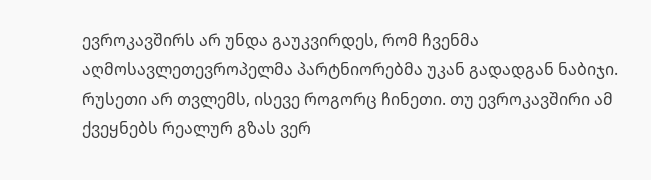ევროკავშირს არ უნდა გაუკვირდეს, რომ ჩვენმა აღმოსავლეთევროპელმა პარტნიორებმა უკან გადადგან ნაბიჯი. რუსეთი არ თვლემს, ისევე როგორც ჩინეთი. თუ ევროკავშირი ამ ქვეყნებს რეალურ გზას ვერ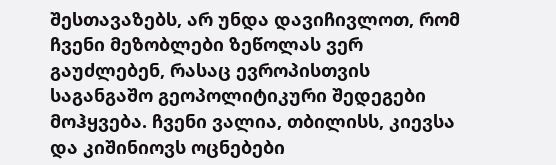შესთავაზებს, არ უნდა დავიჩივლოთ, რომ ჩვენი მეზობლები ზეწოლას ვერ გაუძლებენ, რასაც ევროპისთვის საგანგაშო გეოპოლიტიკური შედეგები მოჰყვება. ჩვენი ვალია, თბილისს, კიევსა და კიშინიოვს ოცნებები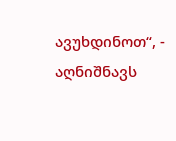ავუხდინოთ“, - აღნიშნავს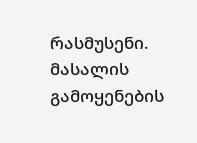რასმუსენი.
მასალის გამოყენების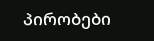პირობები